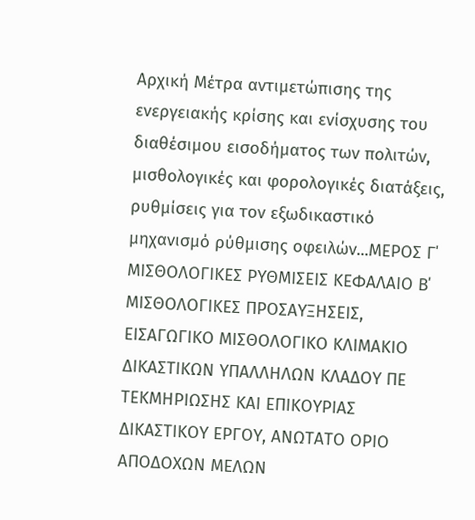Αρχική Mέτρα αντιμετώπισης της ενεργειακής κρίσης και ενίσχυσης του διαθέσιμου εισοδήματος των πολιτών, μισθολογικές και φορολογικές διατάξεις, ρυθμίσεις για τον εξωδικαστικό μηχανισμό ρύθμισης οφειλών...ΜΕΡΟΣ Γ΄ ΜΙΣΘΟΛΟΓΙΚΕΣ ΡΥΘΜΙΣΕΙΣ ΚΕΦΑΛΑΙΟ Β΄ ΜΙΣΘΟΛΟΓΙΚΕΣ ΠΡΟΣΑΥΞΗΣΕΙΣ, ΕΙΣΑΓΩΓΙΚΟ ΜΙΣΘΟΛΟΓΙΚΟ ΚΛΙΜΑΚΙΟ ΔΙΚΑΣΤΙΚΩΝ ΥΠΑΛΛΗΛΩΝ ΚΛΑΔΟΥ ΠΕ ΤΕΚΜΗΡΙΩΣΗΣ ΚΑΙ ΕΠΙΚΟΥΡΙΑΣ ΔΙΚΑΣΤΙΚΟΥ ΕΡΓΟΥ, ΑΝΩΤΑΤΟ ΟΡΙΟ ΑΠΟΔΟΧΩΝ ΜΕΛΩΝ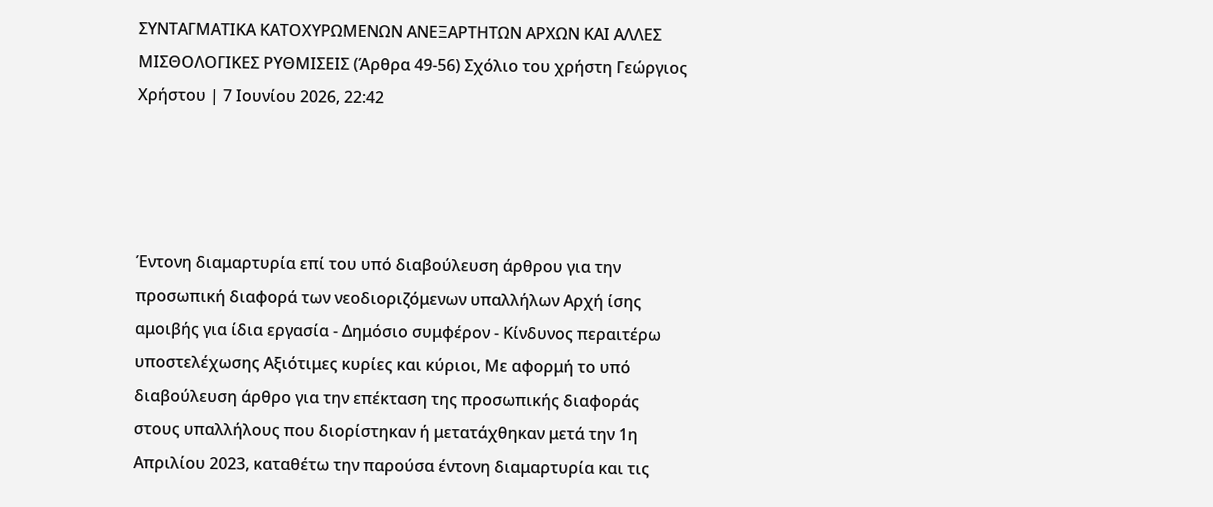ΣΥΝΤΑΓΜΑΤΙΚΑ ΚΑΤΟΧΥΡΩΜΕΝΩΝ ΑΝΕΞΑΡΤΗΤΩΝ ΑΡΧΩΝ ΚΑΙ ΑΛΛΕΣ ΜΙΣΘΟΛΟΓΙΚΕΣ ΡΥΘΜΙΣΕΙΣ (Άρθρα 49-56) Σχόλιο του χρήστη Γεώργιος Χρήστου | 7 Ιουνίου 2026, 22:42




Έντονη διαμαρτυρία επί του υπό διαβούλευση άρθρου για την προσωπική διαφορά των νεοδιοριζόμενων υπαλλήλων Αρχή ίσης αμοιβής για ίδια εργασία - Δημόσιο συμφέρον - Κίνδυνος περαιτέρω υποστελέχωσης Αξιότιμες κυρίες και κύριοι, Με αφορμή το υπό διαβούλευση άρθρο για την επέκταση της προσωπικής διαφοράς στους υπαλλήλους που διορίστηκαν ή μετατάχθηκαν μετά την 1η Απριλίου 2023, καταθέτω την παρούσα έντονη διαμαρτυρία και τις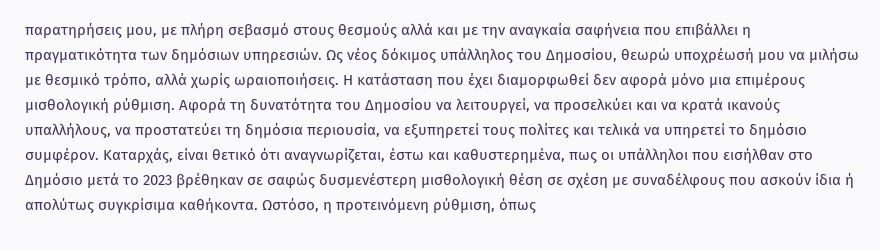παρατηρήσεις μου, με πλήρη σεβασμό στους θεσμούς αλλά και με την αναγκαία σαφήνεια που επιβάλλει η πραγματικότητα των δημόσιων υπηρεσιών. Ως νέος δόκιμος υπάλληλος του Δημοσίου, θεωρώ υποχρέωσή μου να μιλήσω με θεσμικό τρόπο, αλλά χωρίς ωραιοποιήσεις. Η κατάσταση που έχει διαμορφωθεί δεν αφορά μόνο μια επιμέρους μισθολογική ρύθμιση. Αφορά τη δυνατότητα του Δημοσίου να λειτουργεί, να προσελκύει και να κρατά ικανούς υπαλλήλους, να προστατεύει τη δημόσια περιουσία, να εξυπηρετεί τους πολίτες και τελικά να υπηρετεί το δημόσιο συμφέρον. Καταρχάς, είναι θετικό ότι αναγνωρίζεται, έστω και καθυστερημένα, πως οι υπάλληλοι που εισήλθαν στο Δημόσιο μετά το 2023 βρέθηκαν σε σαφώς δυσμενέστερη μισθολογική θέση σε σχέση με συναδέλφους που ασκούν ίδια ή απολύτως συγκρίσιμα καθήκοντα. Ωστόσο, η προτεινόμενη ρύθμιση, όπως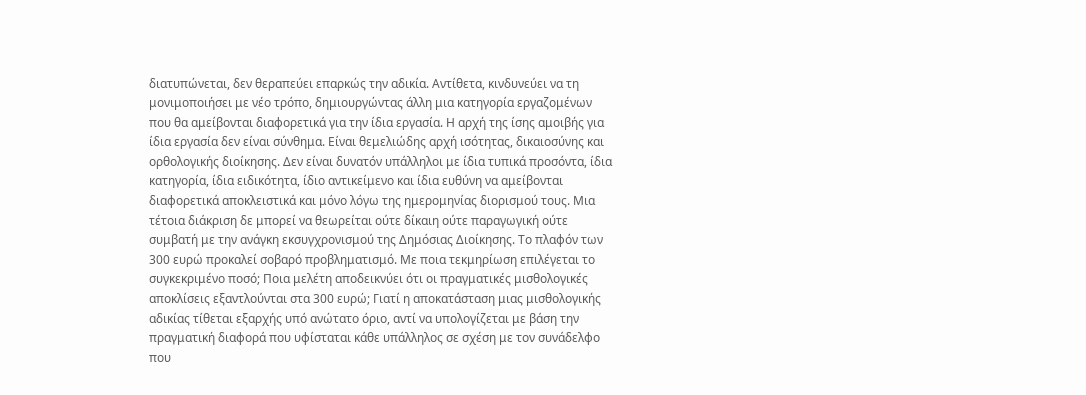διατυπώνεται, δεν θεραπεύει επαρκώς την αδικία. Αντίθετα, κινδυνεύει να τη μονιμοποιήσει με νέο τρόπο, δημιουργώντας άλλη μια κατηγορία εργαζομένων που θα αμείβονται διαφορετικά για την ίδια εργασία. Η αρχή της ίσης αμοιβής για ίδια εργασία δεν είναι σύνθημα. Είναι θεμελιώδης αρχή ισότητας, δικαιοσύνης και ορθολογικής διοίκησης. Δεν είναι δυνατόν υπάλληλοι με ίδια τυπικά προσόντα, ίδια κατηγορία, ίδια ειδικότητα, ίδιο αντικείμενο και ίδια ευθύνη να αμείβονται διαφορετικά αποκλειστικά και μόνο λόγω της ημερομηνίας διορισμού τους. Μια τέτοια διάκριση δε μπορεί να θεωρείται ούτε δίκαιη ούτε παραγωγική ούτε συμβατή με την ανάγκη εκσυγχρονισμού της Δημόσιας Διοίκησης. Το πλαφόν των 300 ευρώ προκαλεί σοβαρό προβληματισμό. Με ποια τεκμηρίωση επιλέγεται το συγκεκριμένο ποσό; Ποια μελέτη αποδεικνύει ότι οι πραγματικές μισθολογικές αποκλίσεις εξαντλούνται στα 300 ευρώ; Γιατί η αποκατάσταση μιας μισθολογικής αδικίας τίθεται εξαρχής υπό ανώτατο όριο, αντί να υπολογίζεται με βάση την πραγματική διαφορά που υφίσταται κάθε υπάλληλος σε σχέση με τον συνάδελφο που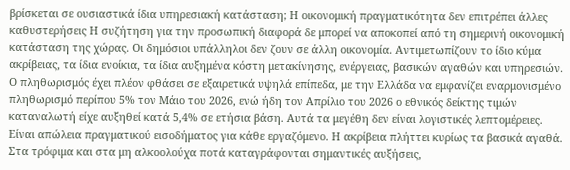βρίσκεται σε ουσιαστικά ίδια υπηρεσιακή κατάσταση; Η οικονομική πραγματικότητα δεν επιτρέπει άλλες καθυστερήσεις Η συζήτηση για την προσωπική διαφορά δε μπορεί να αποκοπεί από τη σημερινή οικονομική κατάσταση της χώρας. Οι δημόσιοι υπάλληλοι δεν ζουν σε άλλη οικονομία. Αντιμετωπίζουν το ίδιο κύμα ακρίβειας, τα ίδια ενοίκια, τα ίδια αυξημένα κόστη μετακίνησης, ενέργειας, βασικών αγαθών και υπηρεσιών. Ο πληθωρισμός έχει πλέον φθάσει σε εξαιρετικά υψηλά επίπεδα, με την Ελλάδα να εμφανίζει εναρμονισμένο πληθωρισμό περίπου 5% τον Μάιο του 2026, ενώ ήδη τον Απρίλιο του 2026 ο εθνικός δείκτης τιμών καταναλωτή είχε αυξηθεί κατά 5,4% σε ετήσια βάση. Αυτά τα μεγέθη δεν είναι λογιστικές λεπτομέρειες. Είναι απώλεια πραγματικού εισοδήματος για κάθε εργαζόμενο. Η ακρίβεια πλήττει κυρίως τα βασικά αγαθά. Στα τρόφιμα και στα μη αλκοολούχα ποτά καταγράφονται σημαντικές αυξήσεις,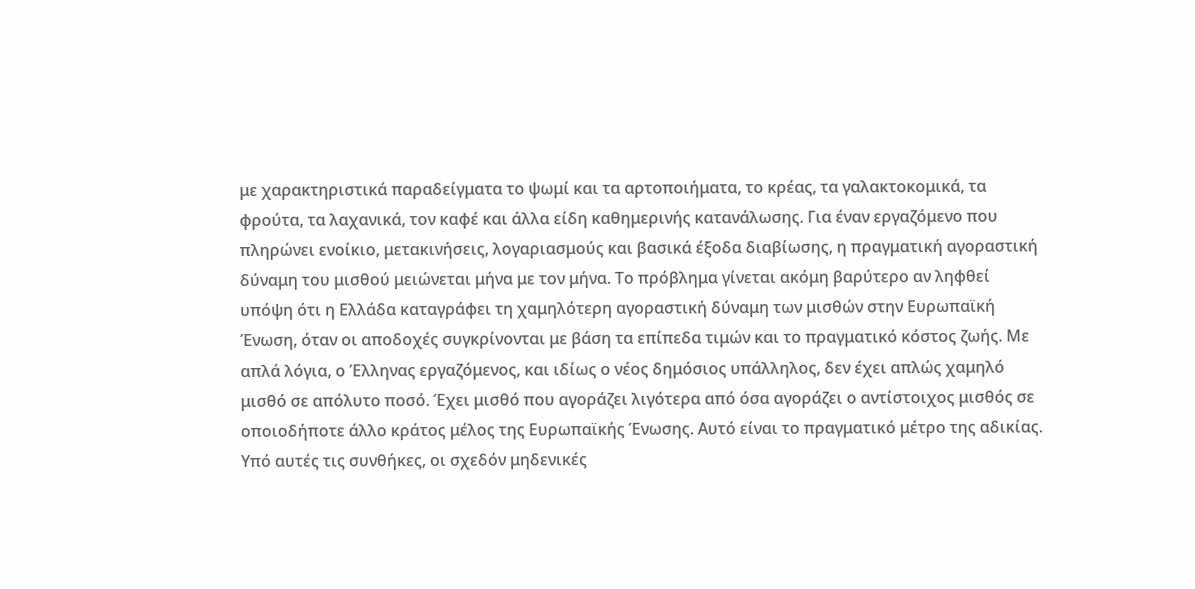με χαρακτηριστικά παραδείγματα το ψωμί και τα αρτοποιήματα, το κρέας, τα γαλακτοκομικά, τα φρούτα, τα λαχανικά, τον καφέ και άλλα είδη καθημερινής κατανάλωσης. Για έναν εργαζόμενο που πληρώνει ενοίκιο, μετακινήσεις, λογαριασμούς και βασικά έξοδα διαβίωσης, η πραγματική αγοραστική δύναμη του μισθού μειώνεται μήνα με τον μήνα. Το πρόβλημα γίνεται ακόμη βαρύτερο αν ληφθεί υπόψη ότι η Ελλάδα καταγράφει τη χαμηλότερη αγοραστική δύναμη των μισθών στην Ευρωπαϊκή Ένωση, όταν οι αποδοχές συγκρίνονται με βάση τα επίπεδα τιμών και το πραγματικό κόστος ζωής. Με απλά λόγια, ο Έλληνας εργαζόμενος, και ιδίως ο νέος δημόσιος υπάλληλος, δεν έχει απλώς χαμηλό μισθό σε απόλυτο ποσό. Έχει μισθό που αγοράζει λιγότερα από όσα αγοράζει ο αντίστοιχος μισθός σε οποιοδήποτε άλλο κράτος μέλος της Ευρωπαϊκής Ένωσης. Αυτό είναι το πραγματικό μέτρο της αδικίας. Υπό αυτές τις συνθήκες, οι σχεδόν μηδενικές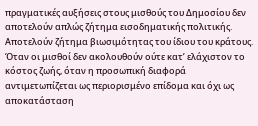πραγματικές αυξήσεις στους μισθούς του Δημοσίου δεν αποτελούν απλώς ζήτημα εισοδηματικής πολιτικής. Αποτελούν ζήτημα βιωσιμότητας του ίδιου του κράτους. Όταν οι μισθοί δεν ακολουθούν ούτε κατ’ ελάχιστον το κόστος ζωής, όταν η προσωπική διαφορά αντιμετωπίζεται ως περιορισμένο επίδομα και όχι ως αποκατάσταση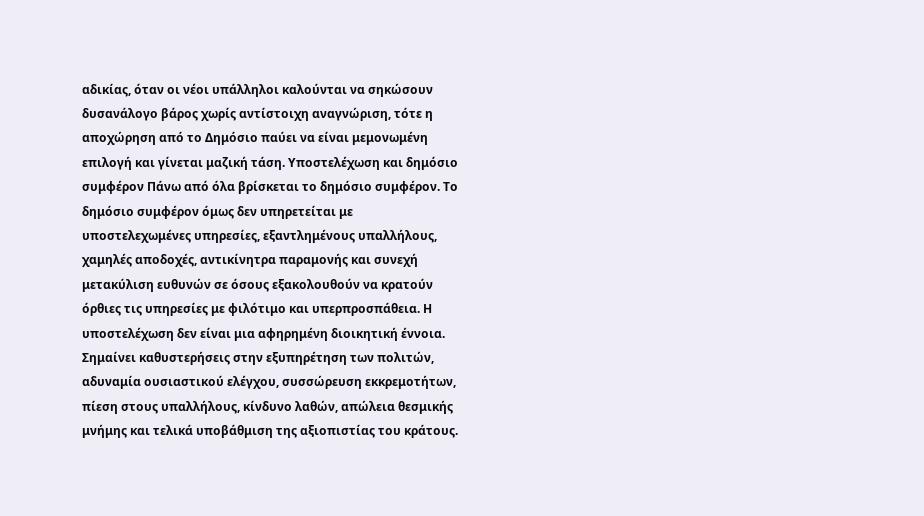αδικίας, όταν οι νέοι υπάλληλοι καλούνται να σηκώσουν δυσανάλογο βάρος χωρίς αντίστοιχη αναγνώριση, τότε η αποχώρηση από το Δημόσιο παύει να είναι μεμονωμένη επιλογή και γίνεται μαζική τάση. Υποστελέχωση και δημόσιο συμφέρον Πάνω από όλα βρίσκεται το δημόσιο συμφέρον. Το δημόσιο συμφέρον όμως δεν υπηρετείται με υποστελεχωμένες υπηρεσίες, εξαντλημένους υπαλλήλους, χαμηλές αποδοχές, αντικίνητρα παραμονής και συνεχή μετακύλιση ευθυνών σε όσους εξακολουθούν να κρατούν όρθιες τις υπηρεσίες με φιλότιμο και υπερπροσπάθεια. Η υποστελέχωση δεν είναι μια αφηρημένη διοικητική έννοια. Σημαίνει καθυστερήσεις στην εξυπηρέτηση των πολιτών, αδυναμία ουσιαστικού ελέγχου, συσσώρευση εκκρεμοτήτων, πίεση στους υπαλλήλους, κίνδυνο λαθών, απώλεια θεσμικής μνήμης και τελικά υποβάθμιση της αξιοπιστίας του κράτους.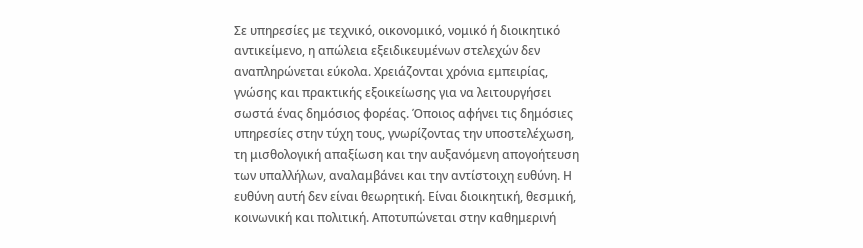Σε υπηρεσίες με τεχνικό, οικονομικό, νομικό ή διοικητικό αντικείμενο, η απώλεια εξειδικευμένων στελεχών δεν αναπληρώνεται εύκολα. Χρειάζονται χρόνια εμπειρίας, γνώσης και πρακτικής εξοικείωσης για να λειτουργήσει σωστά ένας δημόσιος φορέας. Όποιος αφήνει τις δημόσιες υπηρεσίες στην τύχη τους, γνωρίζοντας την υποστελέχωση, τη μισθολογική απαξίωση και την αυξανόμενη απογοήτευση των υπαλλήλων, αναλαμβάνει και την αντίστοιχη ευθύνη. Η ευθύνη αυτή δεν είναι θεωρητική. Είναι διοικητική, θεσμική, κοινωνική και πολιτική. Αποτυπώνεται στην καθημερινή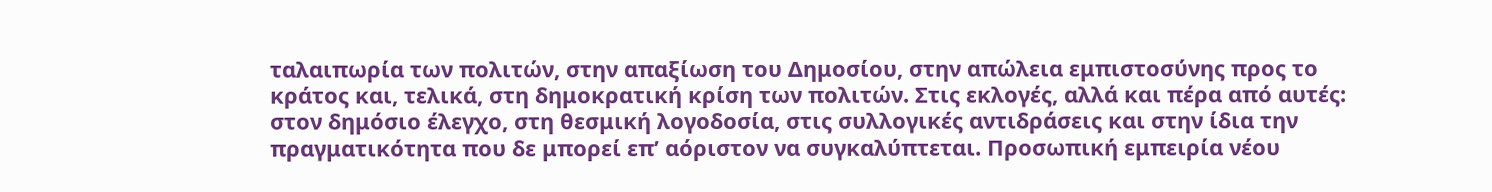ταλαιπωρία των πολιτών, στην απαξίωση του Δημοσίου, στην απώλεια εμπιστοσύνης προς το κράτος και, τελικά, στη δημοκρατική κρίση των πολιτών. Στις εκλογές, αλλά και πέρα από αυτές: στον δημόσιο έλεγχο, στη θεσμική λογοδοσία, στις συλλογικές αντιδράσεις και στην ίδια την πραγματικότητα που δε μπορεί επ’ αόριστον να συγκαλύπτεται. Προσωπική εμπειρία νέου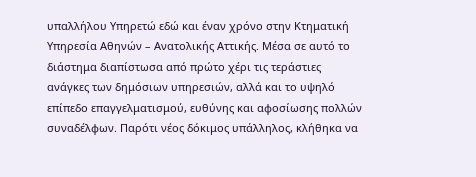υπαλλήλου Υπηρετώ εδώ και έναν χρόνο στην Κτηματική Υπηρεσία Αθηνών – Ανατολικής Αττικής. Μέσα σε αυτό το διάστημα διαπίστωσα από πρώτο χέρι τις τεράστιες ανάγκες των δημόσιων υπηρεσιών, αλλά και το υψηλό επίπεδο επαγγελματισμού, ευθύνης και αφοσίωσης πολλών συναδέλφων. Παρότι νέος δόκιμος υπάλληλος, κλήθηκα να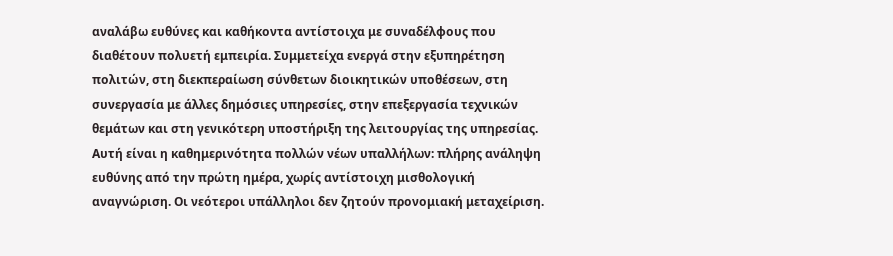αναλάβω ευθύνες και καθήκοντα αντίστοιχα με συναδέλφους που διαθέτουν πολυετή εμπειρία. Συμμετείχα ενεργά στην εξυπηρέτηση πολιτών, στη διεκπεραίωση σύνθετων διοικητικών υποθέσεων, στη συνεργασία με άλλες δημόσιες υπηρεσίες, στην επεξεργασία τεχνικών θεμάτων και στη γενικότερη υποστήριξη της λειτουργίας της υπηρεσίας. Αυτή είναι η καθημερινότητα πολλών νέων υπαλλήλων: πλήρης ανάληψη ευθύνης από την πρώτη ημέρα, χωρίς αντίστοιχη μισθολογική αναγνώριση. Οι νεότεροι υπάλληλοι δεν ζητούν προνομιακή μεταχείριση.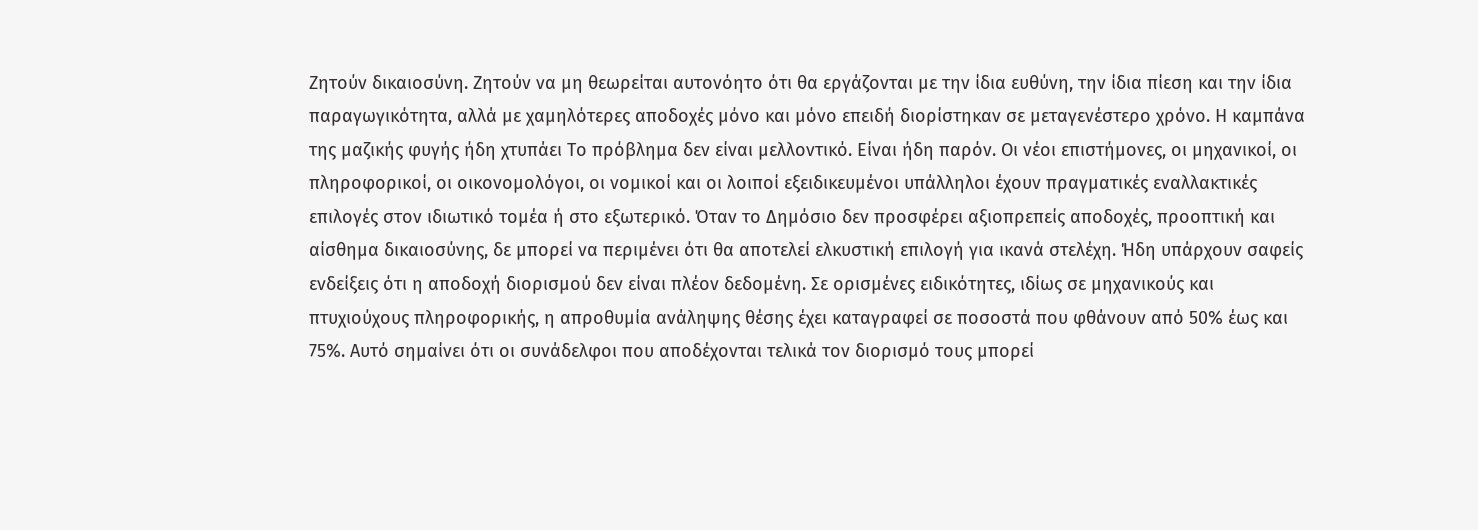Ζητούν δικαιοσύνη. Ζητούν να μη θεωρείται αυτονόητο ότι θα εργάζονται με την ίδια ευθύνη, την ίδια πίεση και την ίδια παραγωγικότητα, αλλά με χαμηλότερες αποδοχές μόνο και μόνο επειδή διορίστηκαν σε μεταγενέστερο χρόνο. Η καμπάνα της μαζικής φυγής ήδη χτυπάει Το πρόβλημα δεν είναι μελλοντικό. Είναι ήδη παρόν. Οι νέοι επιστήμονες, οι μηχανικοί, οι πληροφορικοί, οι οικονομολόγοι, οι νομικοί και οι λοιποί εξειδικευμένοι υπάλληλοι έχουν πραγματικές εναλλακτικές επιλογές στον ιδιωτικό τομέα ή στο εξωτερικό. Όταν το Δημόσιο δεν προσφέρει αξιοπρεπείς αποδοχές, προοπτική και αίσθημα δικαιοσύνης, δε μπορεί να περιμένει ότι θα αποτελεί ελκυστική επιλογή για ικανά στελέχη. Ήδη υπάρχουν σαφείς ενδείξεις ότι η αποδοχή διορισμού δεν είναι πλέον δεδομένη. Σε ορισμένες ειδικότητες, ιδίως σε μηχανικούς και πτυχιούχους πληροφορικής, η απροθυμία ανάληψης θέσης έχει καταγραφεί σε ποσοστά που φθάνουν από 50% έως και 75%. Αυτό σημαίνει ότι οι συνάδελφοι που αποδέχονται τελικά τον διορισμό τους μπορεί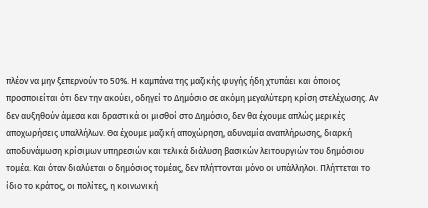πλέον να μην ξεπερνούν το 50%. Η καμπάνα της μαζικής φυγής ήδη χτυπάει και όποιος προσποιείται ότι δεν την ακούει, οδηγεί το Δημόσιο σε ακόμη μεγαλύτερη κρίση στελέχωσης. Αν δεν αυξηθούν άμεσα και δραστικά οι μισθοί στο Δημόσιο, δεν θα έχουμε απλώς μερικές αποχωρήσεις υπαλλήλων. Θα έχουμε μαζική αποχώρηση, αδυναμία αναπλήρωσης, διαρκή αποδυνάμωση κρίσιμων υπηρεσιών και τελικά διάλυση βασικών λειτουργιών του δημόσιου τομέα. Και όταν διαλύεται ο δημόσιος τομέας, δεν πλήττονται μόνο οι υπάλληλοι. Πλήττεται το ίδιο το κράτος, οι πολίτες, η κοινωνική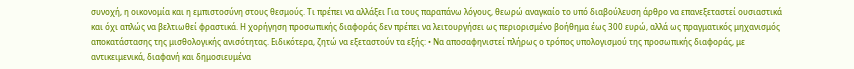συνοχή, η οικονομία και η εμπιστοσύνη στους θεσμούς. Τι πρέπει να αλλάξει Για τους παραπάνω λόγους, θεωρώ αναγκαίο το υπό διαβούλευση άρθρο να επανεξεταστεί ουσιαστικά και όχι απλώς να βελτιωθεί φραστικά. Η χορήγηση προσωπικής διαφοράς δεν πρέπει να λειτουργήσει ως περιορισμένο βοήθημα έως 300 ευρώ, αλλά ως πραγματικός μηχανισμός αποκατάστασης της μισθολογικής ανισότητας. Ειδικότερα, ζητώ να εξεταστούν τα εξής: • Να αποσαφηνιστεί πλήρως ο τρόπος υπολογισμού της προσωπικής διαφοράς, με αντικειμενικά, διαφανή και δημοσιευμένα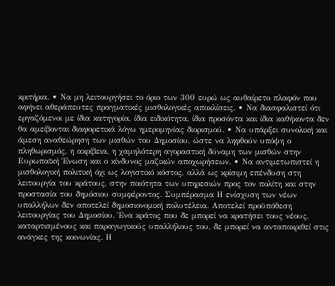κριτήρια. • Να μη λειτουργήσει το όριο των 300 ευρώ ως αυθαίρετο πλαφόν που αφήνει αθεράπευτες πραγματικές μισθολογικές αποκλίσεις. • Να διασφαλιστεί ότι εργαζόμενοι με ίδια κατηγορία, ίδια ειδικότητα, ίδια προσόντα και ίδια καθήκοντα δεν θα αμείβονται διαφορετικά λόγω ημερομηνίας διορισμού. • Να υπάρξει συνολική και άμεση αναθεώρηση των μισθών του Δημοσίου, ώστε να ληφθούν υπόψη ο πληθωρισμός, η ακρίβεια, η χαμηλότερη αγοραστική δύναμη των μισθών στην Ευρωπαϊκή Ένωση και ο κίνδυνος μαζικών αποχωρήσεων. • Να αντιμετωπιστεί η μισθολογική πολιτική όχι ως λογιστικό κόστος, αλλά ως κρίσιμη επένδυση στη λειτουργία του κράτους, στην ποιότητα των υπηρεσιών προς τον πολίτη και στην προστασία του δημόσιου συμφέροντος. Συμπέρασμα Η ενίσχυση των νέων υπαλλήλων δεν αποτελεί δημοσιονομική πολυτέλεια. Αποτελεί προϋπόθεση λειτουργίας του Δημοσίου. Ένα κράτος που δε μπορεί να κρατήσει τους νέους, καταρτισμένους και παραγωγικούς υπαλλήλους του, δε μπορεί να ανταποκριθεί στις ανάγκες της κοινωνίας. Η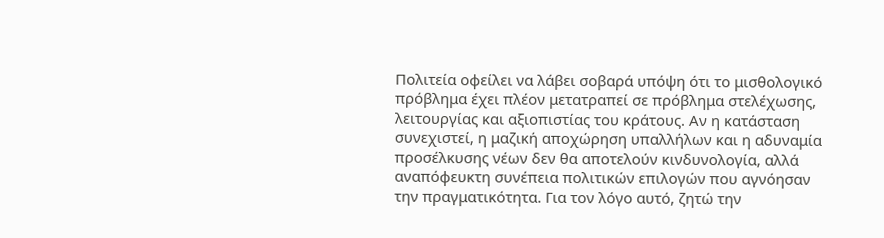Πολιτεία οφείλει να λάβει σοβαρά υπόψη ότι το μισθολογικό πρόβλημα έχει πλέον μετατραπεί σε πρόβλημα στελέχωσης, λειτουργίας και αξιοπιστίας του κράτους. Αν η κατάσταση συνεχιστεί, η μαζική αποχώρηση υπαλλήλων και η αδυναμία προσέλκυσης νέων δεν θα αποτελούν κινδυνολογία, αλλά αναπόφευκτη συνέπεια πολιτικών επιλογών που αγνόησαν την πραγματικότητα. Για τον λόγο αυτό, ζητώ την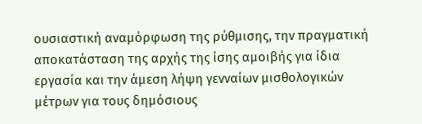ουσιαστική αναμόρφωση της ρύθμισης, την πραγματική αποκατάσταση της αρχής της ίσης αμοιβής για ίδια εργασία και την άμεση λήψη γενναίων μισθολογικών μέτρων για τους δημόσιους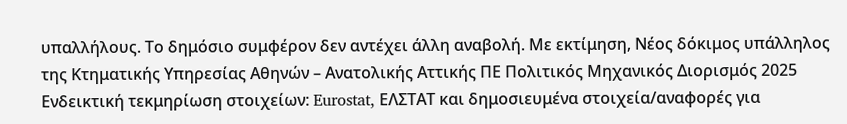υπαλλήλους. Το δημόσιο συμφέρον δεν αντέχει άλλη αναβολή. Με εκτίμηση, Νέος δόκιμος υπάλληλος της Κτηματικής Υπηρεσίας Αθηνών – Ανατολικής Αττικής ΠΕ Πολιτικός Μηχανικός Διορισμός 2025 Ενδεικτική τεκμηρίωση στοιχείων: Eurostat, ΕΛΣΤΑΤ και δημοσιευμένα στοιχεία/αναφορές για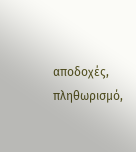αποδοχές, πληθωρισμό,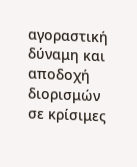αγοραστική δύναμη και αποδοχή διορισμών σε κρίσιμες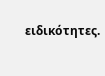ειδικότητες.